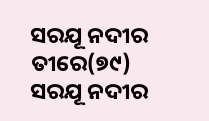ସରଯୂ ନଦୀର ତୀରେ(୭୯)
ସରଯୂ ନଦୀର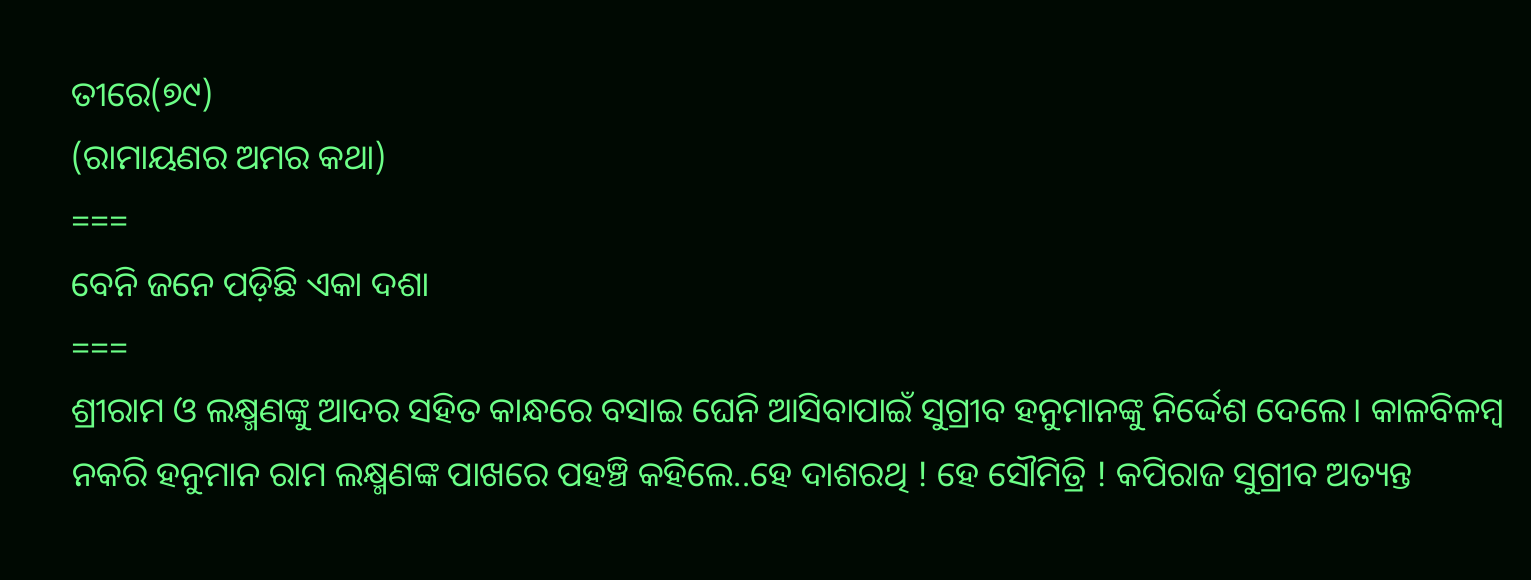ତୀରେ(୭୯)
(ରାମାୟଣର ଅମର କଥା)
===
ବେନି ଜନେ ପଡ଼ିଛି ଏକା ଦଶା
===
ଶ୍ରୀରାମ ଓ ଲକ୍ଷ୍ମଣଙ୍କୁ ଆଦର ସହିତ କାନ୍ଧରେ ବସାଇ ଘେନି ଆସିବାପାଇଁ ସୁଗ୍ରୀବ ହନୁମାନଙ୍କୁ ନିର୍ଦ୍ଦେଶ ଦେଲେ। କାଳବିଳମ୍ବ ନକରି ହନୁମାନ ରାମ ଲକ୍ଷ୍ମଣଙ୍କ ପାଖରେ ପହଞ୍ଚି କହିଲେ..ହେ ଦାଶରଥି ! ହେ ସୌମିତ୍ରି ! କପିରାଜ ସୁଗ୍ରୀବ ଅତ୍ୟନ୍ତ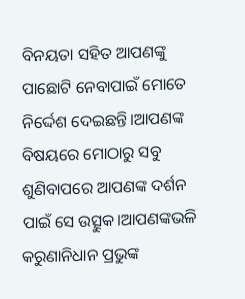ବିନୟତା ସହିତ ଆପଣଙ୍କୁ ପାଛୋଟି ନେବାପାଇଁ ମୋତେ ନିର୍ଦ୍ଦେଶ ଦେଇଛନ୍ତି।ଆପଣଙ୍କ ବିଷୟରେ ମୋଠାରୁ ସବୁ ଶୁଣିବାପରେ ଆପଣଙ୍କ ଦର୍ଶନ ପାଇଁ ସେ ଉତ୍ସୁକ।ଆପଣଙ୍କଭଳି କରୁଣାନିଧାନ ପ୍ରଭୁଙ୍କ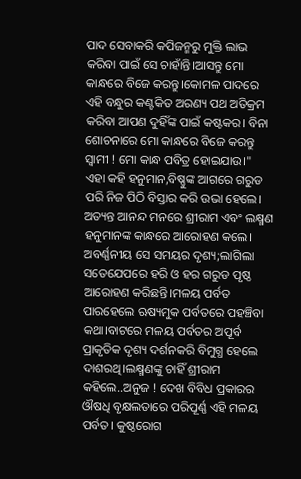ପାଦ ସେବାକରି କପିଜନ୍ମରୁ ମୁକ୍ତି ଲାଭ କରିବା ପାଇଁ ସେ ଚାହାଁନ୍ତି।ଆସନ୍ତୁ ମୋ କାନ୍ଧରେ ବିଜେ କରନ୍ତୁ।କୋମଳ ପାଦରେ ଏହି ବନ୍ଧୁର କଣ୍ଟକିତ ଅରଣ୍ୟ ପଥ ଅତିକ୍ରମ କରିବା ଆପଣ ଦୁହିଁଙ୍କ ପାଇଁ କଷ୍ଟକର। ବିନା ଶୋଚନାରେ ମୋ କାନ୍ଧରେ ବିଜେ କରନ୍ତୁ ସ୍ବାମୀ ! ମୋ କାନ୍ଧ ପବିତ୍ର ହୋଇଯାଉ।"
ଏହା କହି ହନୁମାନ,ବିଷ୍ଣୁଙ୍କ ଆଗରେ ଗରୁଡ ପରି ନିଜ ପିଠି ବିସ୍ତାର କରି ଉଭା ହେଲେ। ଅତ୍ୟନ୍ତ ଆନନ୍ଦ ମନରେ ଶ୍ରୀରାମ ଏବଂ ଲକ୍ଷ୍ମଣ ହନୁମାନଙ୍କ କାନ୍ଧରେ ଆରୋହଣ କଲେ। ଅବର୍ଣ୍ଣନୀୟ ସେ ସମୟର ଦୃଶ୍ୟ;ଲାଗିଲା ସତେଯେପରେ ହରି ଓ ହର ଗରୁଡ ପୃଷ୍ଠ ଆରୋହଣ କରିଛନ୍ତି।ମଳୟ ପର୍ବତ ପାରହେଲେ ଋଷ୍ୟମୁକ ପର୍ବତରେ ପହଞ୍ଚିବା କଥା।ବାଟରେ ମଳୟ ପର୍ବତର ଅପୂର୍ବ ପ୍ରାକୃତିକ ଦୃଶ୍ୟ ଦର୍ଶନକରି ବିମୁଗ୍ଧ ହେଲେ ଦାଶରଥି।ଲକ୍ଷ୍ମଣଙ୍କୁ ଚାହିଁ ଶ୍ରୀରାମ କହିଲେ..ଅନୁଜ ! ଦେଖ ବିବିଧ ପ୍ରକାରର ଔଷଧି ବୃକ୍ଷଲତାରେ ପରିପୂର୍ଣ୍ଣ ଏହି ମଳୟ ପର୍ବତ। କୁଷ୍ଠରୋଗ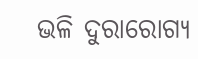ଭଳି ଦୁରାରୋଗ୍ୟ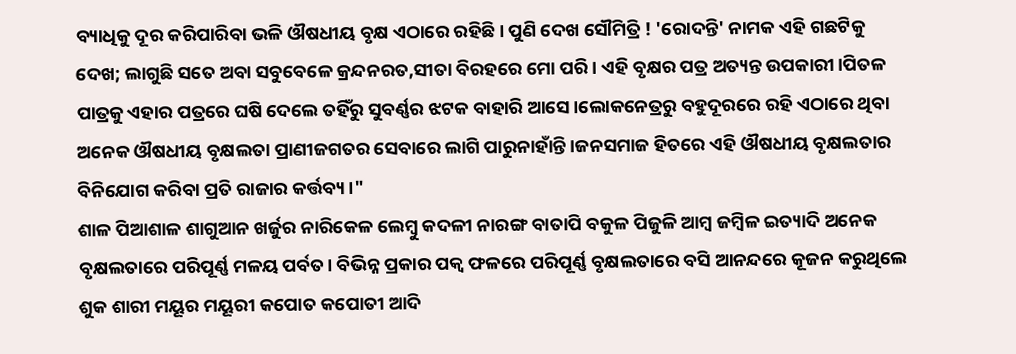ବ୍ୟାଧିକୁ ଦୂର କରିପାରିବା ଭଳି ଔଷଧୀୟ ବୃକ୍ଷ ଏଠାରେ ରହିଛି। ପୁଣି ଦେଖ ସୌମିତ୍ରି ! 'ରୋଦନ୍ତି' ନାମକ ଏହି ଗଛଟିକୁ ଦେଖ; ଲାଗୁଛି ସତେ ଅବା ସବୁବେଳେ କ୍ରନ୍ଦନରତ,ସୀତା ବିରହରେ ମୋ ପରି। ଏହି ବୃକ୍ଷର ପତ୍ର ଅତ୍ୟନ୍ତ ଉପକାରୀ।ପିତଳ ପାତ୍ରକୁ ଏହାର ପତ୍ରରେ ଘଷି ଦେଲେ ତହିଁରୁ ସୁବର୍ଣ୍ଣର ଝଟକ ବାହାରି ଆସେ।ଲୋକନେତ୍ରରୁ ବହୁଦୂରରେ ରହି ଏଠାରେ ଥିବା ଅନେକ ଔଷଧୀୟ ବୃକ୍ଷଲତା ପ୍ରାଣୀଜଗତର ସେବାରେ ଲାଗି ପାରୁନାହାଁନ୍ତି।ଜନସମାଜ ହିତରେ ଏହି ଔଷଧୀୟ ବୃକ୍ଷଲତାର ବିନିଯୋଗ କରିବା ପ୍ରତି ରାଜାର କର୍ତ୍ତବ୍ୟ।"
ଶାଳ ପିଆଶାଳ ଶାଗୁଆନ ଖର୍ଜୁର ନାରିକେଳ ଲେମ୍ବୁ କଦଳୀ ନାରଙ୍ଗ ବାତାପି ବକୁଳ ପିଜୁଳି ଆମ୍ବ ଜମ୍ବିଳ ଇତ୍ୟାଦି ଅନେକ ବୃକ୍ଷଲତାରେ ପରିପୂର୍ଣ୍ଣ ମଳୟ ପର୍ବତ। ବିଭିନ୍ନ ପ୍ରକାର ପକ୍ବ ଫଳରେ ପରିପୂର୍ଣ୍ଣ ବୃକ୍ଷଲତାରେ ବସି ଆନନ୍ଦରେ କୂଜନ କରୁଥିଲେ ଶୁକ ଶାରୀ ମୟୂର ମୟୂରୀ କପୋତ କପୋତୀ ଆଦି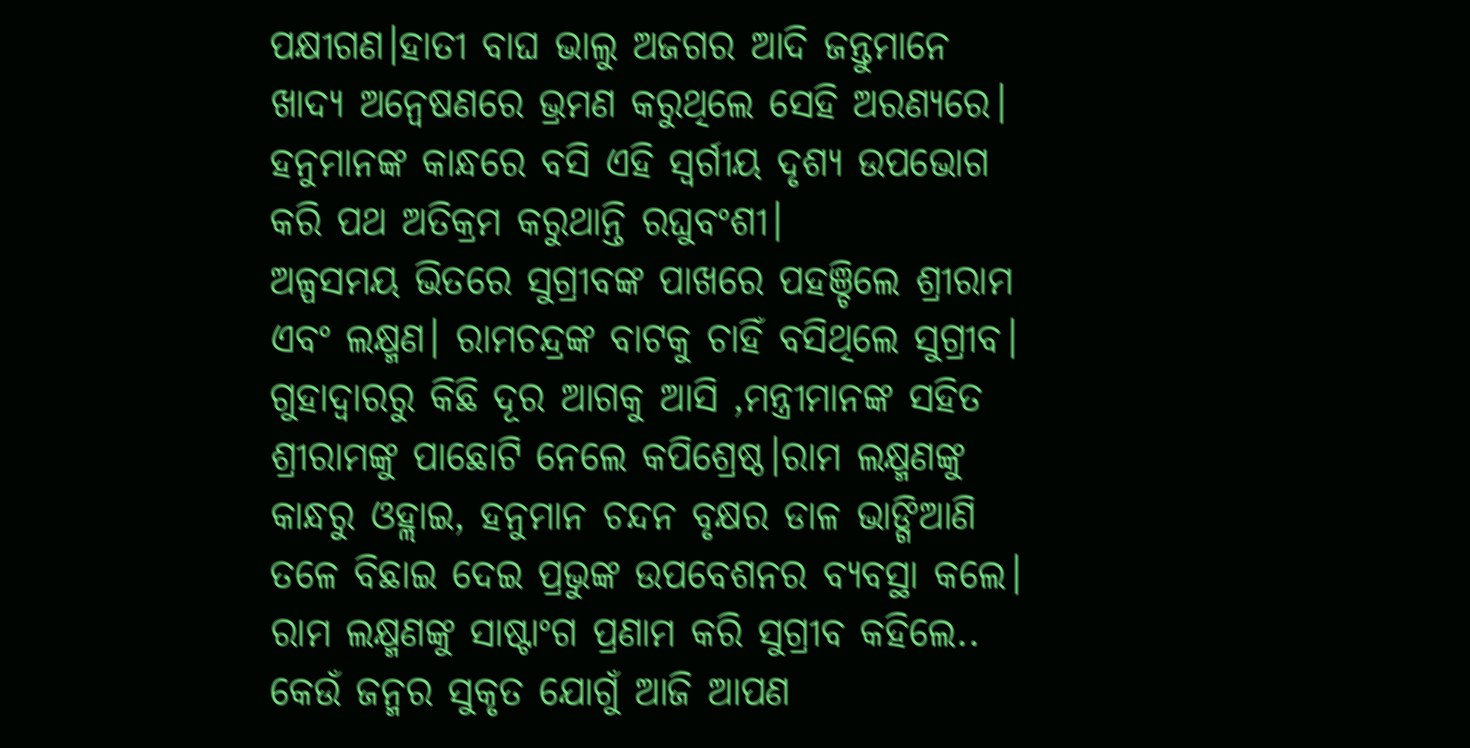ପକ୍ଷୀଗଣ।ହାତୀ ବାଘ ଭାଲୁ ଅଜଗର ଆଦି ଜନ୍ତୁମାନେ ଖାଦ୍ୟ ଅନ୍ବେଷଣରେ ଭ୍ରମଣ କରୁଥିଲେ ସେହି ଅରଣ୍ୟରେ। ହନୁମାନଙ୍କ କାନ୍ଧରେ ବସି ଏହି ସ୍ୱର୍ଗୀୟ ଦୃଶ୍ୟ ଉପଭୋଗ କରି ପଥ ଅତିକ୍ରମ କରୁଥାନ୍ତି ରଘୁବଂଶୀ।
ଅଳ୍ପସମୟ ଭିତରେ ସୁଗ୍ରୀବଙ୍କ ପାଖରେ ପହଞ୍ଚିଲେ ଶ୍ରୀରାମ ଏବଂ ଲକ୍ଷ୍ମଣ। ରାମଚନ୍ଦ୍ରଙ୍କ ବାଟକୁ ଚାହିଁ ବସିଥିଲେ ସୁଗ୍ରୀବ। ଗୁହାଦ୍ବାରରୁ କିଛି ଦୂର ଆଗକୁ ଆସି ,ମନ୍ତ୍ରୀମାନଙ୍କ ସହିତ ଶ୍ରୀରାମଙ୍କୁ ପାଛୋଟି ନେଲେ କପିଶ୍ରେଷ୍ଠ।ରାମ ଲକ୍ଷ୍ମଣଙ୍କୁ କାନ୍ଧରୁ ଓହ୍ଲାଇ, ହନୁମାନ ଚନ୍ଦନ ବୃକ୍ଷର ଡାଳ ଭାଙ୍ଗିଆଣି ତଳେ ବିଛାଇ ଦେଇ ପ୍ରଭୁଙ୍କ ଉପବେଶନର ବ୍ୟବସ୍ଥା କଲେ।
ରାମ ଲକ୍ଷ୍ମଣଙ୍କୁ ସାଷ୍ଟାଂଗ ପ୍ରଣାମ କରି ସୁଗ୍ରୀବ କହିଲେ.. କେଉଁ ଜନ୍ମର ସୁକୃତ ଯୋଗୁଁ ଆଜି ଆପଣ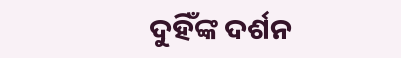ଦୁହିଁଙ୍କ ଦର୍ଶନ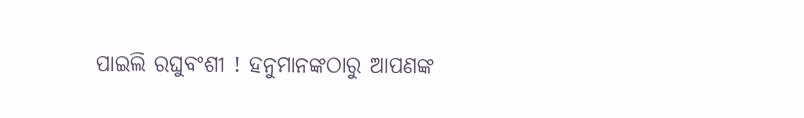ପାଇଲି ରଘୁବଂଶୀ ! ହନୁମାନଙ୍କଠାରୁ ଆପଣଙ୍କ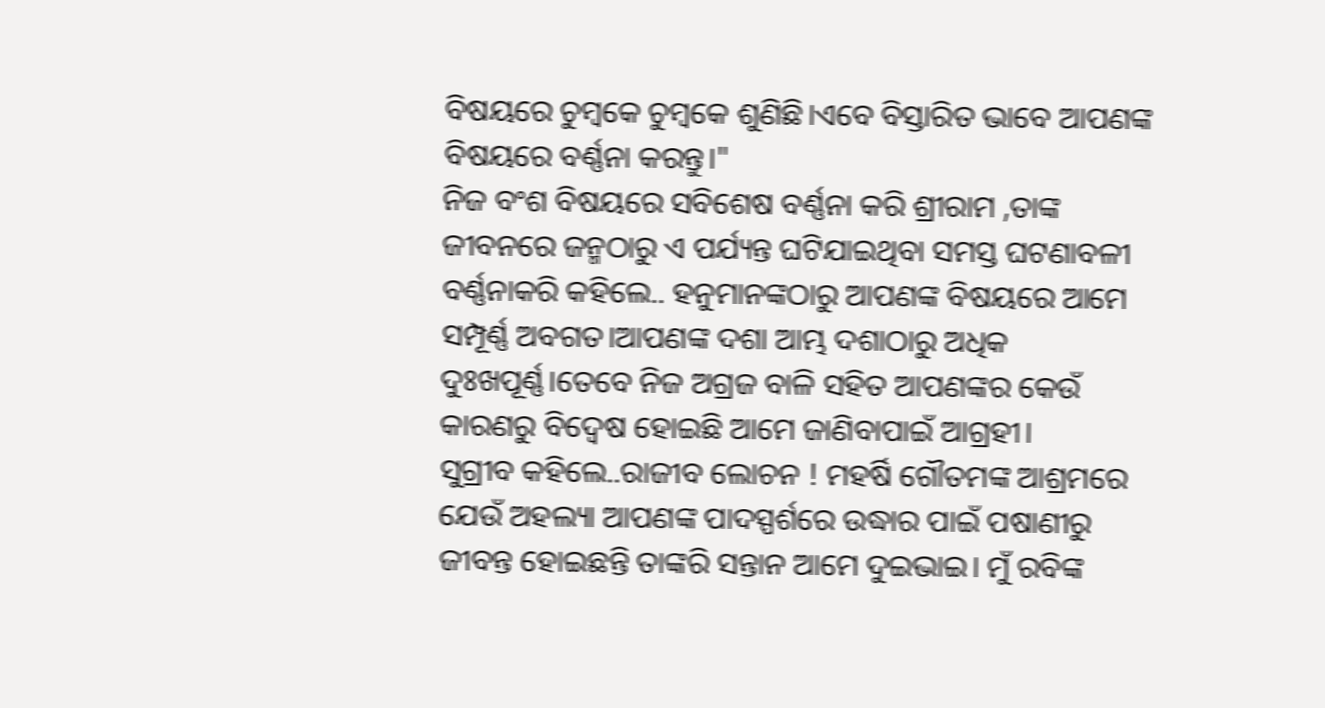ବିଷୟରେ ଚୁମ୍ବକେ ଚୁମ୍ବକେ ଶୁଣିଛି।ଏବେ ବିସ୍ତାରିତ ଭାବେ ଆପଣଙ୍କ ବିଷୟରେ ବର୍ଣ୍ଣନା କରନ୍ତୁ।"
ନିଜ ବଂଶ ବିଷୟରେ ସବିଶେଷ ବର୍ଣ୍ଣନା କରି ଶ୍ରୀରାମ ,ତାଙ୍କ ଜୀବନରେ ଜନ୍ମଠାରୁ ଏ ପର୍ଯ୍ୟନ୍ତ ଘଟିଯାଇଥିବା ସମସ୍ତ ଘଟଣାବଳୀ ବର୍ଣ୍ଣନାକରି କହିଲେ.. ହନୁମାନଙ୍କଠାରୁ ଆପଣଙ୍କ ବିଷୟରେ ଆମେ ସମ୍ପୂର୍ଣ୍ଣ ଅବଗତ।ଆପଣଙ୍କ ଦଶା ଆମ୍ଭ ଦଶାଠାରୁ ଅଧିକ ଦୁଃଖପୂର୍ଣ୍ଣ।ତେବେ ନିଜ ଅଗ୍ରଜ ବାଳି ସହିତ ଆପଣଙ୍କର କେଉଁ କାରଣରୁ ବିଦ୍ୱେଷ ହୋଇଛି ଆମେ ଜାଣିବାପାଇଁ ଆଗ୍ରହୀ।
ସୁଗ୍ରୀବ କହିଲେ..ରାଜୀବ ଲୋଚନ ! ମହର୍ଷି ଗୌତମଙ୍କ ଆଶ୍ରମରେ ଯେଉଁ ଅହଲ୍ୟା ଆପଣଙ୍କ ପାଦସ୍ପର୍ଶରେ ଉଦ୍ଧାର ପାଇଁ ପଷାଣୀରୁ ଜୀବନ୍ତ ହୋଇଛନ୍ତି ତାଙ୍କରି ସନ୍ତାନ ଆମେ ଦୁଇଭାଇ। ମୁଁ ରବିଙ୍କ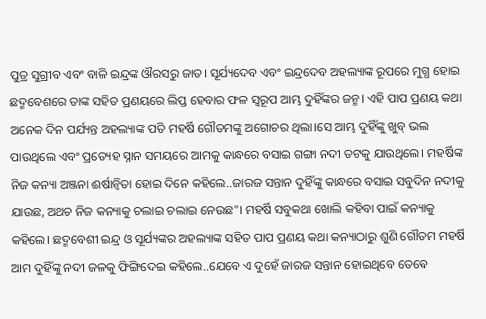ପୁତ୍ର ସୁଗ୍ରୀବ ଏବଂ ବାଳି ଇନ୍ଦ୍ରଙ୍କ ଔରସରୁ ଜାତ। ସୂର୍ଯ୍ୟଦେବ ଏବଂ ଇନ୍ଦ୍ରଦେବ ଅହଲ୍ୟାଙ୍କ ରୂପରେ ମୁଗ୍ଧ ହୋଇ ଛଦ୍ମବେଶରେ ତାଙ୍କ ସହିତ ପ୍ରଣୟରେ ଲିପ୍ତ ହେବାର ଫଳ ସ୍ବରୂପ ଆମ୍ଭ ଦୁହିଁଙ୍କର ଜନ୍ମ। ଏହି ପାପ ପ୍ରଣୟ କଥା ଅନେକ ଦିନ ପର୍ଯ୍ୟନ୍ତ ଅହଲ୍ୟାଙ୍କ ପତି ମହର୍ଷି ଗୌତମଙ୍କୁ ଅଗୋଚର ଥିଲା।ସେ ଆମ୍ଭ ଦୁହିଁଙ୍କୁ ଖୁବ୍ ଭଲ ପାଉଥିଲେ ଏବଂ ପ୍ରତ୍ୟେହ ସ୍ନାନ ସମୟରେ ଆମକୁ କାନ୍ଧରେ ବସାଇ ଗଙ୍ଗା ନଦୀ ତଟକୁ ଯାଉଥିଲେ। ମହର୍ଷିଙ୍କ ନିଜ କନ୍ୟା ଅଞ୍ଜନା ଈର୍ଷାନ୍ବିତା ହୋଇ ଦିନେ କହିଲେ..ଜାରଜ ସନ୍ତାନ ଦୁହିଁଙ୍କୁ କାନ୍ଧରେ ବସାଇ ସବୁଦିନ ନଦୀକୁ ଯାଉଛ, ଅଥଚ ନିଜ କନ୍ୟାକୁ ଚଲାଇ ଚଲାଇ ନେଉଛ"। ମହର୍ଷି ସବୁକଥା ଖୋଲି କହିବା ପାଇଁ କନ୍ୟାକୁ କହିଲେ। ଛଦ୍ମବେଶୀ ଇନ୍ଦ୍ର ଓ ସୂର୍ଯ୍ୟଙ୍କର ଅହଲ୍ୟାଙ୍କ ସହିତ ପାପ ପ୍ରଣୟ କଥା କନ୍ୟାଠାରୁ ଶୁଣି ଗୌତମ ମହର୍ଷି ଆମ ଦୁହିଁଙ୍କୁ ନଦୀ ଜଳକୁ ଫିଙ୍ଗିଦେଇ କହିଲେ..ଯେବେ ଏ ଦୁହେଁ ଜାରଜ ସନ୍ତାନ ହୋଇଥିବେ ତେଵେ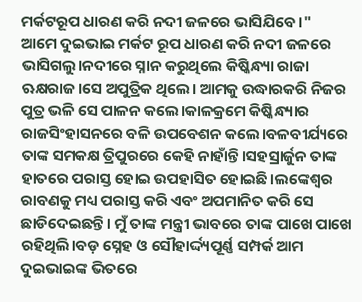ମର୍କଟରୂପ ଧାରଣ କରି ନଦୀ ଜଳରେ ଭାସିଯିବେ।"
ଆମେ ଦୁଇଭାଇ ମର୍କଟ ରୂପ ଧାରଣ କରି ନଦୀ ଜଳରେ ଭାସିଗଲୁ।ନଦୀରେ ସ୍ନାନ କରୁଥିଲେ କିଷ୍କିନ୍ଧ୍ୟା ରାଜା ଋକ୍ଷରାଜ।ସେ ଅପୁତ୍ରିକ ଥିଲେ। ଆମକୁ ଉଦ୍ଧାରକରି ନିଜର ପୁତ୍ର ଭଳି ସେ ପାଳନ କଲେ।କାଳକ୍ରମେ କିଷ୍କିନ୍ଧ୍ୟାର ରାଜସିଂହାସନରେ ବଳି ଉପବେଶନ କଲେ।ବଳବୀର୍ଯ୍ୟରେ ତାଙ୍କ ସମକକ୍ଷ ତ୍ରିପୁରରେ କେହି ନାହାଁନ୍ତି।ସହସ୍ରାର୍ଜୁନ ତାଙ୍କ ହାତରେ ପରାସ୍ତ ହୋଇ ଉପହାସିତ ହୋଇଛି।ଲଙ୍କେଶ୍ବର ରାବଣକୁ ମଧ୍ୟ ପରାସ୍ତ କରି ଏବଂ ଅପମାନିତ କରି ସେ ଛାଡିଦେଇଛନ୍ତି। ମୁଁ ତାଙ୍କ ମନ୍ତ୍ରୀ ଭାବରେ ତାଙ୍କ ପାଖେ ପାଖେ ରହିଥିଲି।ବଡ଼ ସ୍ନେହ ଓ ସୌହାର୍ଦ୍ଦ୍ୟପୂର୍ଣ୍ଣ ସମ୍ପର୍କ ଆମ ଦୁଇଭାଇଙ୍କ ଭିତରେ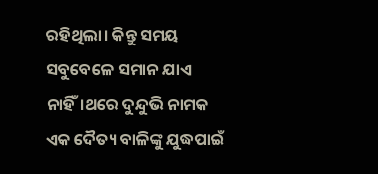ରହିଥିଲା। କିନ୍ତୁ ସମୟ ସବୁବେଳେ ସମାନ ଯାଏ ନାହିଁ।ଥରେ ଦୁନ୍ଦୁଭି ନାମକ ଏକ ଦୈତ୍ୟ ବାଳିଙ୍କୁ ଯୁଦ୍ଧପାଇଁ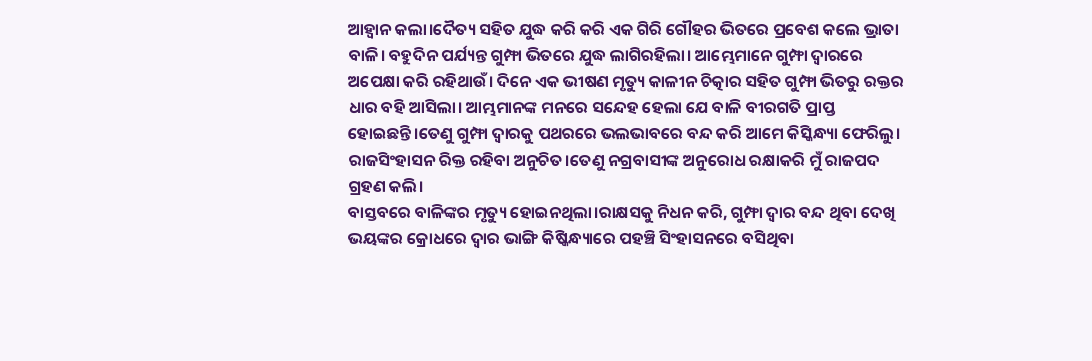ଆହ୍ୱାନ କଲା।ଦୈତ୍ୟ ସହିତ ଯୁଦ୍ଧ କରି କରି ଏକ ଗିରି ଗୌହର ଭିତରେ ପ୍ରବେଶ କଲେ ଭ୍ରାତା ବାଳି। ବହୁଦିନ ପର୍ଯ୍ୟନ୍ତ ଗୁମ୍ଫା ଭିତରେ ଯୁଦ୍ଧ ଲାଗିରହିଲା। ଆମ୍ଭେମାନେ ଗୁମ୍ଫା ଦ୍ବାରରେ ଅପେକ୍ଷା କରି ରହିଥାଉଁ। ଦିନେ ଏକ ଭୀଷଣ ମୃତ୍ୟୁ କାଳୀନ ଚିତ୍କାର ସହିତ ଗୁମ୍ଫା ଭିତରୁ ରକ୍ତର ଧାର ବହି ଆସିଲା। ଆମ୍ଭମାନଙ୍କ ମନରେ ସନ୍ଦେହ ହେଲା ଯେ ବାଳି ବୀରଗତି ପ୍ରାପ୍ତ ହୋଇଛନ୍ତି।ତେଣୁ ଗୁମ୍ଫା ଦ୍ବାରକୁ ପଥରରେ ଭଲଭାବରେ ବନ୍ଦ କରି ଆମେ କିସ୍କିନ୍ଧ୍ୟା ଫେରିଲୁ। ରାଜସିଂହାସନ ରିକ୍ତ ରହିବା ଅନୁଚିତ।ତେଣୁ ନଗ୍ରବାସୀଙ୍କ ଅନୁରୋଧ ରକ୍ଷାକରି ମୁଁ ରାଜପଦ ଗ୍ରହଣ କଲି।
ବାସ୍ତବରେ ବାଳିଙ୍କର ମୃତ୍ୟୁ ହୋଇନଥିଲା।ରାକ୍ଷସକୁ ନିଧନ କରି, ଗୁମ୍ଫା ଦ୍ବାର ବନ୍ଦ ଥିବା ଦେଖି ଭୟଙ୍କର କ୍ରୋଧରେ ଦ୍ବାର ଭାଙ୍ଗି କିଷ୍କିନ୍ଧ୍ୟାରେ ପହଞ୍ଚି ସିଂହାସନରେ ବସିଥିବା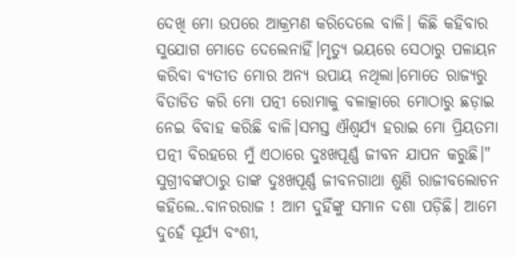ଦେଖି ମୋ ଉପରେ ଆକ୍ରମଣ କରିଦେଲେ ବାଳି। କିଛି କହିବାର ସୁଯୋଗ ମୋତେ ଦେଲେନାହିଁ।ମୃତ୍ୟୁ ଭୟରେ ସେଠାରୁ ପଳାୟନ କରିବା ବ୍ୟତୀତ ମୋର ଅନ୍ୟ ଉପାୟ ନଥିଲା।ମୋତେ ରାଜ୍ୟରୁ ବିତାଡିତ କରି ମୋ ପତ୍ନୀ ରୋମାକୁ ବଳାତ୍କାରେ ମୋଠାରୁ ଛଡ଼ାଇ ନେଇ ବିବାହ କରିଛି ବାଳି।ସମସ୍ତ ଐଶ୍ୱର୍ଯ୍ୟ ହରାଇ ମୋ ପ୍ରିୟତମା ପତ୍ନୀ ବିରହରେ ମୁଁ ଏଠାରେ ଦୁଃଖପୂର୍ଣ୍ଣ ଜୀବନ ଯାପନ କରୁଛି।"
ସୁଗ୍ରୀବଙ୍କଠାରୁ ତାଙ୍କ ଦୁଃଖପୂର୍ଣ୍ଣ ଜୀବନଗାଥା ଶୁଣି ରାଜୀବଲୋଚନ କହିଲେ..ବାନରରାଜ ! ଆମ ଦୁହିଁଙ୍କୁ ସମାନ ଦଶା ପଡ଼ିଛି। ଆମେ ଦୁହେଁ ସୂର୍ଯ୍ୟ ବଂଶୀ,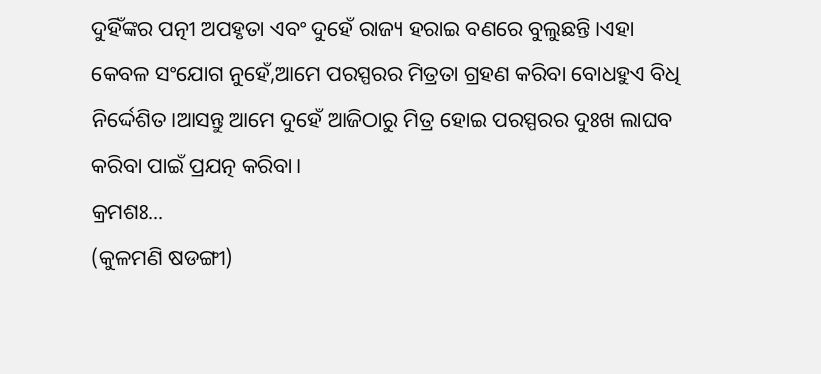ଦୁହିଁଙ୍କର ପତ୍ନୀ ଅପହୃତା ଏବଂ ଦୁହେଁ ରାଜ୍ୟ ହରାଇ ବଣରେ ବୁଲୁଛନ୍ତି।ଏହା କେବଳ ସଂଯୋଗ ନୁହେଁ,ଆମେ ପରସ୍ପରର ମିତ୍ରତା ଗ୍ରହଣ କରିବା ବୋଧହୁଏ ବିଧି ନିର୍ଦ୍ଦେଶିତ।ଆସନ୍ତୁ ଆମେ ଦୁହେଁ ଆଜିଠାରୁ ମିତ୍ର ହୋଇ ପରସ୍ପରର ଦୁଃଖ ଲାଘବ କରିବା ପାଇଁ ପ୍ରଯତ୍ନ କରିବା।
କ୍ରମଶଃ...
(କୁଳମଣି ଷଡଙ୍ଗୀ)